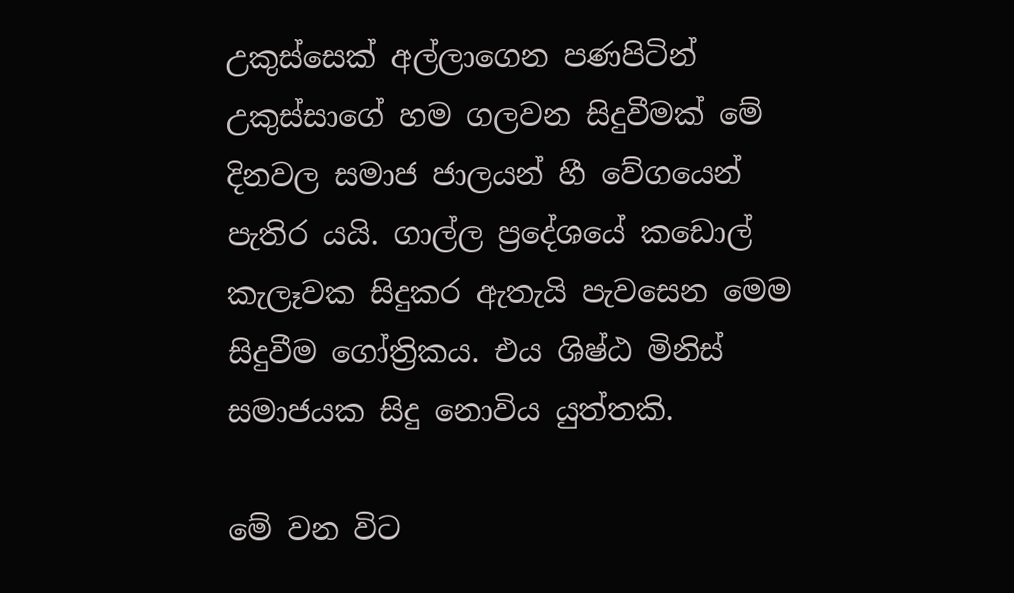උකුස්සෙක් අල්ලාගෙන පණපිටින් උකුස්සාගේ හම ගලවන සිදුවීමක් මේ දිනවල සමාජ ජාලයන් හී වේගයෙන් පැතිර යයි. ගාල්ල ප්‍රදේශයේ කඩොල් කැලෑවක සිදුකර ඇතැයි පැවසෙන මෙම සිදුවීම ගෝත්‍රිකය. එය ශිෂ්ඨ මිනිස් සමාජයක සිදු නොවිය යුත්තකි.

මේ වන විට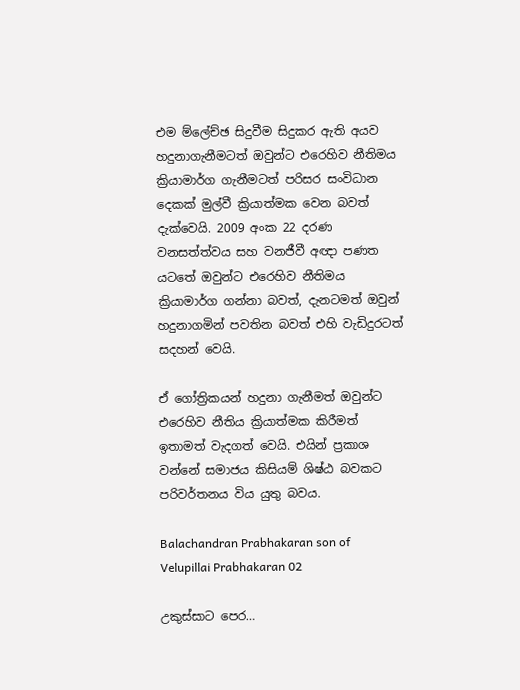එම ම්ලේච්ඡ සිදුවීම සිදුකර ඇති අයව හදුනාගැනීමටත් ඔවුන්ට එරෙහිව නීතිමය ක්‍රියාමාර්ග ගැනීමටත් පරිසර සංවිධාන දෙකක් මුල්වී ක්‍රියාත්මක වෙන බවත් දැක්වෙයි. 2009 අංක 22 දරණ වනසත්ත්වය සහ වනජීවී අඥා පණත යටතේ ඔවුන්ට එරෙහිව නීතිමය ක්‍රියාමාර්ග ගන්නා බවත්, දැනටමත් ඔවුන් හදුනාගමින් පවතින බවත් එහි වැඩිදුරටත් සදහන් වෙයි.

ඒ ගෝත්‍රිකයන් හදුනා ගැනීමත් ඔවුන්ට එරෙහිව නීතිය ක්‍රියාත්මක කිරීමත් ඉතාමත් වැදගත් වෙයි. එයින් ප්‍රකාශ වන්නේ සමාජය කිසියම් ශිෂ්ඨ බවකට පරිවර්තනය විය යුතු බවය.

Balachandran Prabhakaran son of Velupillai Prabhakaran 02

උකුස්සාට පෙර…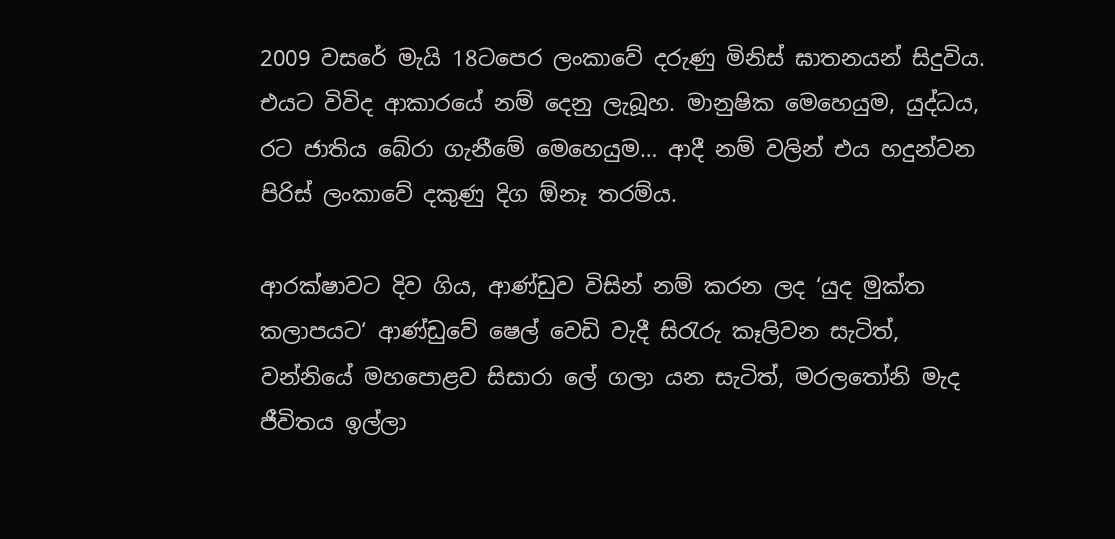2009 වසරේ මැයි 18ටපෙර ලංකාවේ දරුණු මිනිස් ඝාතනයන් සිදුවිය. එයට විවිද ආකාරයේ නම් දෙනු ලැබූහ. මානුෂික මෙහෙයුම, යුද්ධය, රට ජාතිය බේරා ගැනීමේ මෙහෙයුම… ආදී නම් වලින් එය හදුන්වන පිරිස් ලංකාවේ දකුණු දිග ඕනෑ තරම්ය.

ආරක්ෂාවට දිව ගිය, ආණ්ඩුව විසින් නම් කරන ලද ‘යුද මුක්ත කලාපයට‘ ආණ්ඩුවේ ෂෙල් වෙඩි වැදී සිරැරු කෑලිවන සැටිත්, වන්නියේ මහපොළව සිසාරා ලේ ගලා යන සැටිත්, මරලතෝනි මැද ජීවිතය ඉල්ලා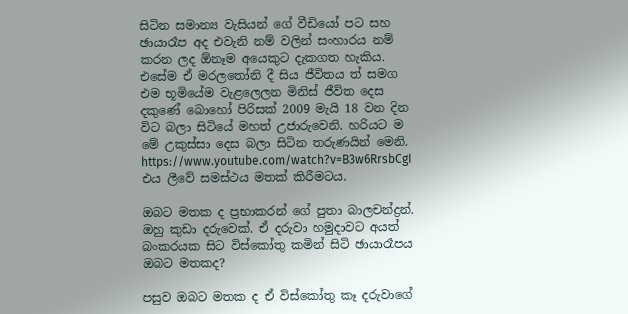සිටින සමාන්‍ය වැසියන් ගේ වීඩියෝ පට සහ ඡායාරෑප අද එවැනි නම් වලින් සංහාරය නම් කරන ලද ඕනෑම අයෙකුට දැකගත හැකිය. එසේම ඒ මරලතෝනි දී සිය ජීවිතය ත් සමග එම භූමියේම වැළලෙලන මිනිස් ජීවිත දෙස දකුණේ බොහෝ පිරිසක් 2009 මැයි 18 වන දින විට බලා සිටියේ මහත් උජාරුවෙනි. හරියට ම මේ උකුස්සා දෙස බලා සිටින තරුණයින් මෙනි. https://www.youtube.com/watch?v=B3w6RrsbCgI
එය ලීවේ සමස්ථය මතක් කිරීමටය.

ඔබට මතක ද ප්‍රභාකරන් ගේ පුතා බාලචන්ද්‍රන්. ඔහු කුඩා දරුවෙක්. ඒ දරුවා හමුදාවට අයත් බංකරයක සිට විස්කෝතු කමින් සිටි ඡායාරෑපය ඔබට මතකද?

පසුව ඔබට මතක ද ඒ විස්කෝතු කෑ දරුවාගේ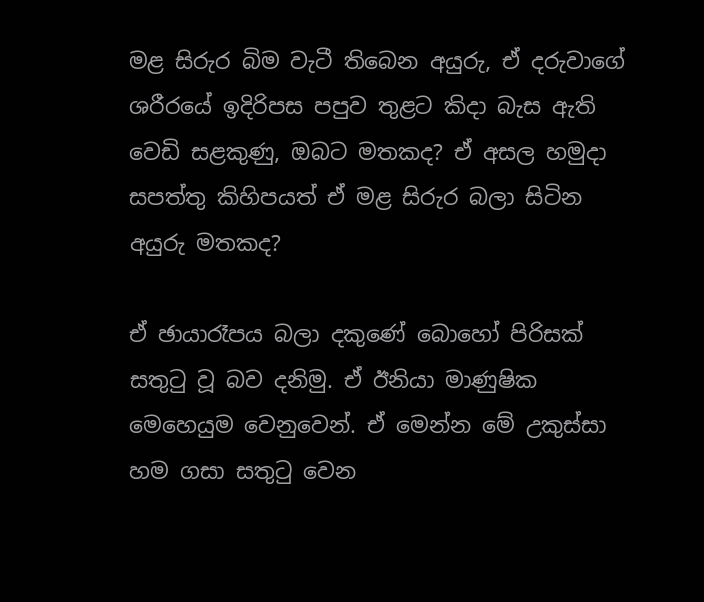මළ සිරුර බිම වැටී තිබෙන අයුරු, ඒ දරුවාගේ ශරීරයේ ඉදිරිපස පපුව තුළට කිදා බැස ඇති වෙඩි සළකුණු, ඔබට මතකද? ඒ අසල හමුදා සපත්තු කිහිපයත් ඒ මළ සිරුර බලා සිටින අයුරු මතකද?

ඒ ඡායාරෑපය බලා දකුණේ බොහෝ පිරිසක් සතුටු වූ බව දනිමු. ඒ ඊනියා මාණුෂික මෙහෙයුම වෙනුවෙන්. ඒ මෙන්න මේ උකුස්සා හම ගසා සතුටු වෙන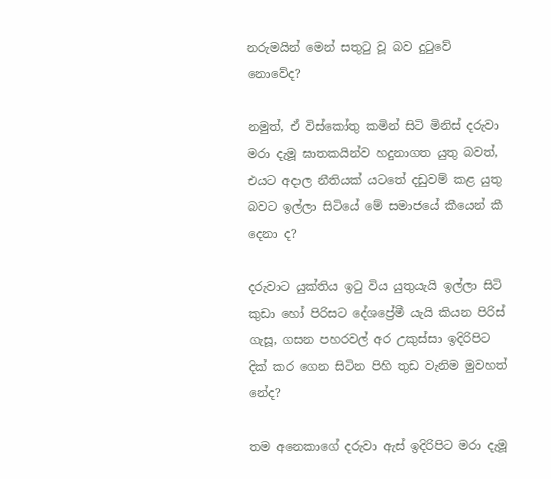නරුමයින් මෙන් සතුටු වූ බව දුටුවේ නොවේද?

නමුත්, ඒ විස්කෝතු කමින් සිටි මිනිස් දරුවා මරා දැමූ ඝාතකයින්ව හදුනාගත යුතු බවත්, එයට අදාල නීතියක් යටතේ දඩුවම් කළ යුතු බවට ඉල්ලා සිටියේ මේ සමාජයේ කීයෙන් කී දෙනා ද?

දරුවාට යුක්තිය ඉටු විය යුතුයැයි ඉල්ලා සිටි කුඩා හෝ පිරිසට දේශප්‍රේමී යැයි කියන පිරිස් ගැසූ, ගසන පහරවල් අර උකුස්සා ඉදිරිපිට දික් කර ගෙන සිටින පිහි තුඩ වැනිම මුවහත් නේද?

තම අනෙකාගේ දරුවා ඇස් ඉදිරිපිට මරා දැමූ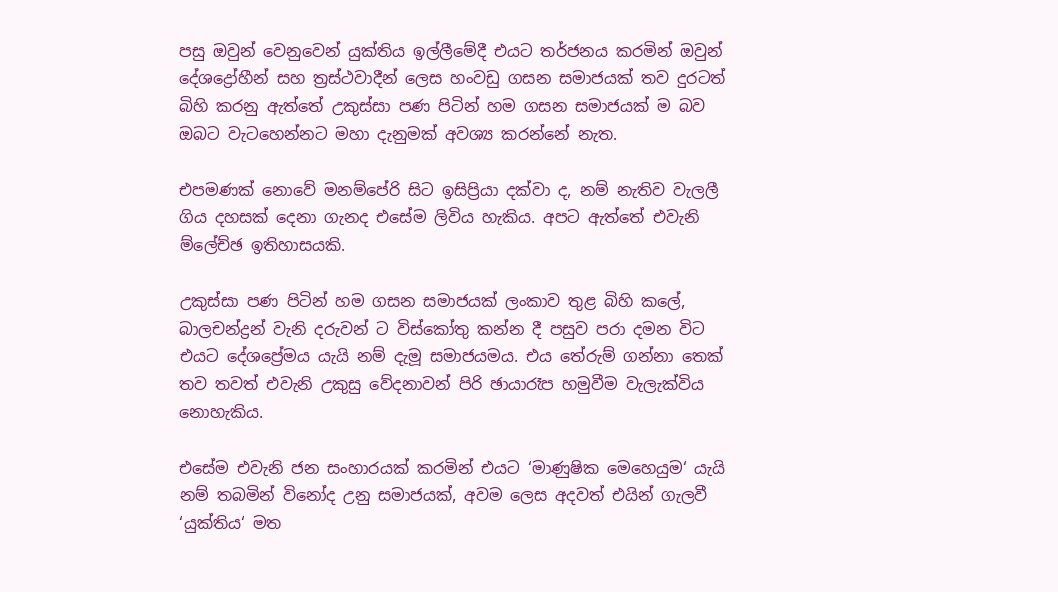පසු ඔවුන් වෙනුවෙන් යුක්තිය ඉල්ලීමේදී එයට තර්ජනය කරමින් ඔවුන් දේශද්‍රෝහීන් සහ ත්‍රස්ථවාදීන් ලෙස හංවඩු ගසන සමාජයක් තව දුරටත් බිහි කරනු ඇත්තේ උකුස්සා පණ පිටින් හම ගසන සමාජයක් ම බව ඔබට වැටහෙන්නට මහා දැනුමක් අවශ්‍ය කරන්නේ නැත.

එපමණක් නොවේ මනම්පේරි සිට ඉසිප්‍රියා දක්වා ද, නම් නැතිව වැලලී ගිය දහසක් දෙනා ගැනද එසේම ලිවිය හැකිය. අපට ඇත්තේ එවැනි ම්ලේච්ඡ ඉතිහාසයකි.

උකුස්සා පණ පිටින් හම ගසන සමාජයක් ලංකාව තුළ බිහි කලේ, බාලචන්ද්‍රන් වැනි දරුවන් ට විස්කෝතු කන්න දී පසුව පරා දමන විට එයට දේශප්‍රේමය යැයි නම් දැමූ සමාජයමය. එය තේරුම් ගන්නා තෙක් තව තවත් එවැනි උකුසු වේදනාවන් පිරි ඡායාරෑප හමුවීම වැලැක්විය නොහැකිය.

එසේම එවැනි ජන සංහාරයක් කරමින් එයට ‘මාණුෂික මෙහෙයුම‘ යැයි නම් තබමින් විනෝද උනු සමාජයක්, අවම ලෙස අදවත් එයින් ගැලවී ‘යුක්තිය‘ මත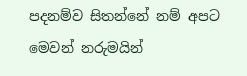පදනම්ව සිතන්නේ නම් අපට මෙවන් නරුමයින්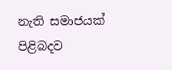නැති සමාජයක් පිළිබදව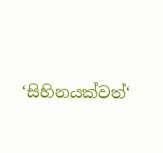‘සිහිනයක්වත්‘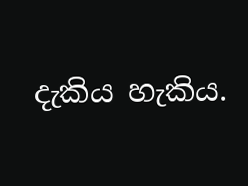දැකිය හැකිය.